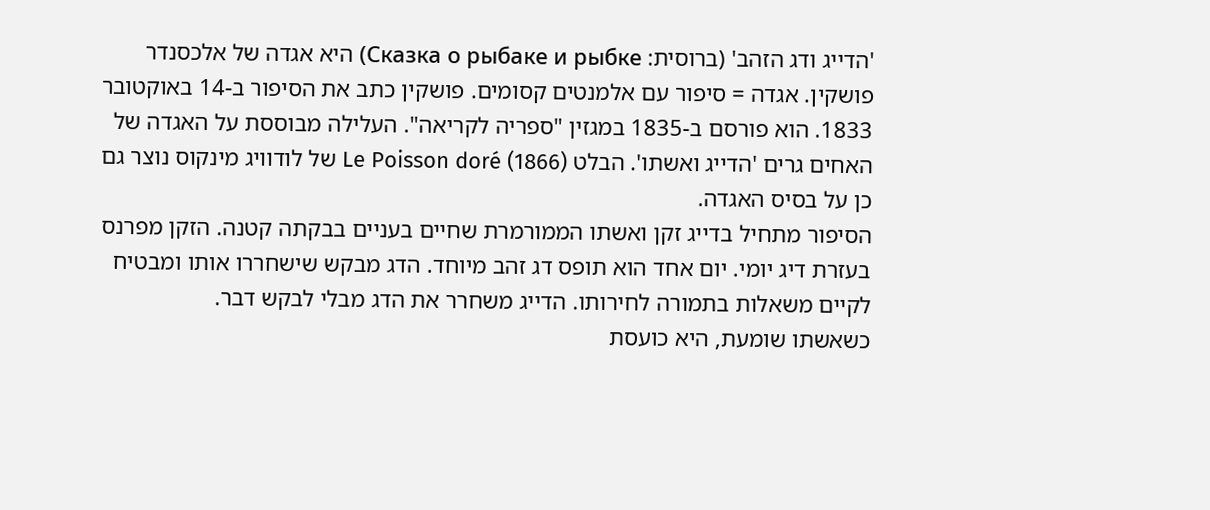'הדייג ודג הזהב' (ברוסית: Сказка о рыбаке и рыбке) היא אגדה של אלכסנדר פושקין. אגדה = סיפור עם אלמנטים קסומים. פושקין כתב את הסיפור ב-14 באוקטובר 1833. הוא פורסם ב-1835 במגזין "ספריה לקריאה". העלילה מבוססת על האגדה של האחים גרים 'הדייג ואשתו'. הבלט Le Poisson doré (1866) של לודוויג מינקוס נוצר גם כן על בסיס האגדה.
הסיפור מתחיל בדייג זקן ואשתו הממורמרת שחיים בעניים בבקתה קטנה. הזקן מפרנס בעזרת דיג יומי. יום אחד הוא תופס דג זהב מיוחד. הדג מבקש שישחררו אותו ומבטיח לקיים משאלות בתמורה לחירותו. הדייג משחרר את הדג מבלי לבקש דבר.
כשאשתו שומעת, היא כועסת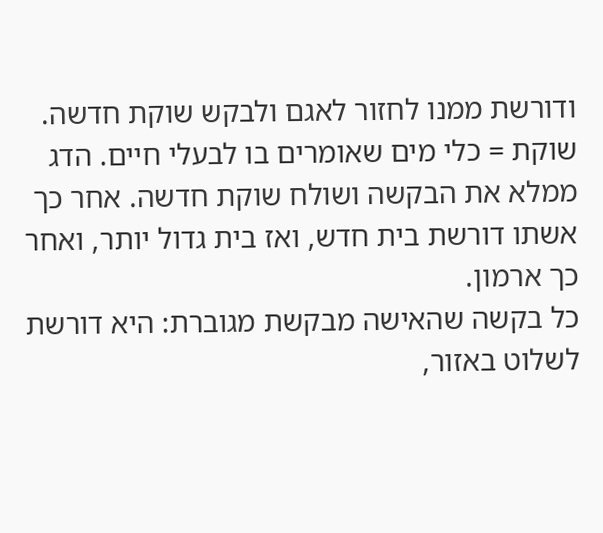ודורשת ממנו לחזור לאגם ולבקש שוקת חדשה. שוקת = כלי מים שאומרים בו לבעלי חיים. הדג ממלא את הבקשה ושולח שוקת חדשה. אחר כך אשתו דורשת בית חדש, ואז בית גדול יותר, ואחר כך ארמון.
כל בקשה שהאישה מבקשת מגוברת: היא דורשת לשלוט באזור,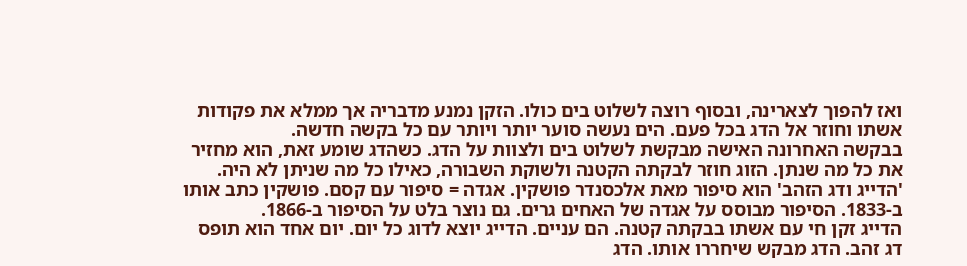ואז להפוך לצארינה, ובסוף רוצה לשלוט בים כולו. הזקן נמנע מדבריה אך ממלא את פקודות אשתו וחוזר אל הדג בכל פעם. הים נעשה סוער יותר ויותר עם כל בקשה חדשה.
בבקשה האחרונה האישה מבקשת לשלוט בים ולצוות על הדג. כשהדג שומע זאת, הוא מחזיר את כל מה שנתן. הזוג חוזר לבקתה הקטנה ולשוקת השבורה, כאילו כל מה שניתן לא היה.
'הדייג ודג הזהב' הוא סיפור מאת אלכסנדר פושקין. אגדה = סיפור עם קסם. פושקין כתב אותו ב-1833. הסיפור מבוסס על אגדה של האחים גרים. גם נוצר בלט על הסיפור ב-1866.
הדייג זקן חי עם אשתו בבקתה קטנה. הם עניים. הדייג יוצא לדוג כל יום. יום אחד הוא תופס דג זהב. הדג מבקש שיחררו אותו. הדג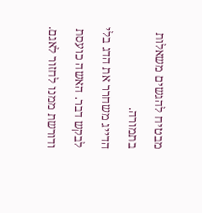מבטיח להגשים משאלות בתמורה.
הדייג משחרר את הדג בלי לבקש דבר. האשה כועסת ודורשת ממנו לחזור לאגם.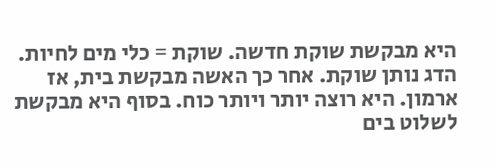היא מבקשת שוקת חדשה. שוקת = כלי מים לחיות.
הדג נותן שוקת. אחר כך האשה מבקשת בית, אז ארמון. היא רוצה יותר ויותר כוח. בסוף היא מבקשת לשלוט בים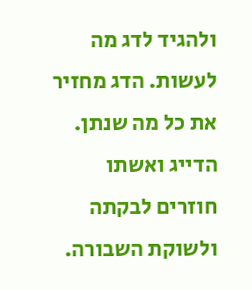ולהגיד לדג מה לעשות. הדג מחזיר את כל מה שנתן. הדייג ואשתו חוזרים לבקתה ולשוקת השבורה.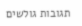תגובות גולשים